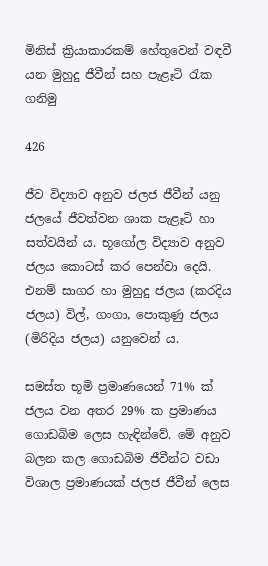මිනිස් ක්‍රියාකාරකම් හේතුවෙන් වඳවී යන මුහුදු ජීවීන් සහ පැළෑටි රැක ගනිමු

426

ජීව විද්‍යාව අනුව ජලජ ජීවීන් යනු ජලයේ ජීවත්වන ශාක පැළෑටි හා සත්වයින් ය. භූගෝල විද්‍යාව අනුව ජලය කොටස් කර පෙන්වා දෙයි. එනම් සාගර හා මුහුදු ජලය (කරදිය ජලය) විල්, ගංගා, පොකුණු ජලය (මිරිදිය ජලය) යනුවෙන් ය.

සමස්ත භූමි ප්‍රමාණයෙන් 71% ක් ජලය වන අතර 29% ක ප්‍රමාණය ගොඩබිම ලෙස හැඳින්වේ. මේ අනුව බලන කල ගොඩබිම ජීවීන්ට වඩා විශාල ප්‍රමාණයක් ජලජ ජීවීන් ලෙස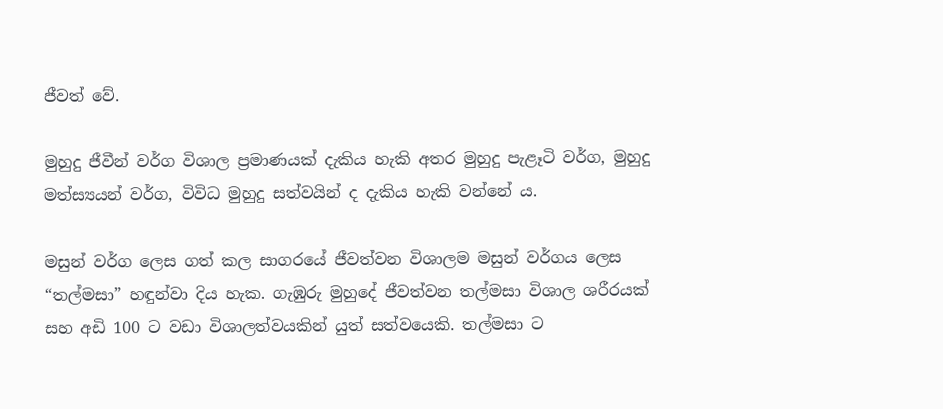ජීවත් වේ.

මුහුදු ජීවීන් වර්ග විශාල ප්‍රමාණයක් දැකිය හැකි අතර මුහුදු පැළෑටි වර්ග, මුහුදු මත්ස්‍යයන් වර්ග, විවිධ මුහුදු සත්වයින් ද දැකිය හැකි වන්නේ ය.

මසුන් වර්ග ලෙස ගත් කල සාගරයේ ජීවත්වන විශාලම මසුන් වර්ගය ලෙස “තල්මසා” හඳුන්වා දිය හැක. ගැඹුරු මුහුදේ ජීවත්වන තල්මසා විශාල ශරීරයක් සහ අඩි 100 ට වඩා විශාලත්වයකින් යුත් සත්වයෙකි. තල්මසා ට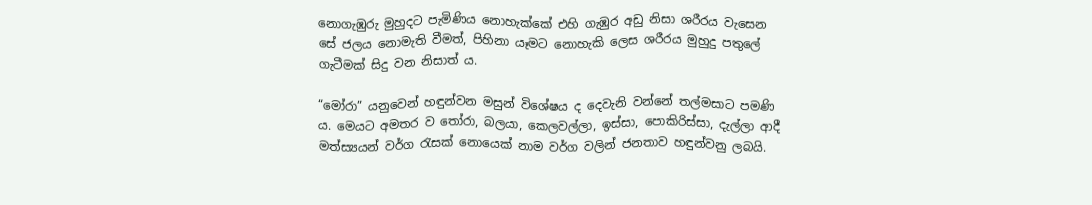නොගැඹුරු මුහුදට පැමිණිය නොහැක්කේ එහි ගැඹුර අඩු නිසා ශරීරය වැසෙන සේ ජලය නොමැති වීමත්, පිහිනා යෑමට නොහැකි ලෙස ශරීරය මුහුදු පතුලේ ගැටීමක් සිදු වන නිසාත් ය.

“මෝරා” යනුවෙන් හඳුන්වන මසුන් විශේෂය ද දෙවැනි වන්නේ තල්මසාට පමණි ය. මෙයට අමතර ව තෝරා, බලයා, කෙලවල්ලා, ඉස්සා, පොකිරිස්සා, දැල්ලා ආදී මත්ස්‍යයන් වර්ග රැසක් නොයෙක් නාම වර්ග වලින් ජනතාව හඳුන්වනු ලබයි.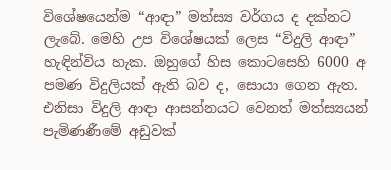විශේෂයෙන්ම “ආඳා” මත්ස්‍ය වර්ගය ද දක්නට ලැබේ. මෙහි උප විශේෂයක් ලෙස “විදුලි ආඳා” හැඳින්විය හැක. ඔහුගේ හිස කොටසෙහි 6000 අ පමණ විදුලියක් ඇති බව ද, සොයා ගෙන ඇත. එනිසා විදුලි ආඳා ආසන්නයට වෙනත් මත්ස්‍යයන් පැමිණණීමේ අඩුවක්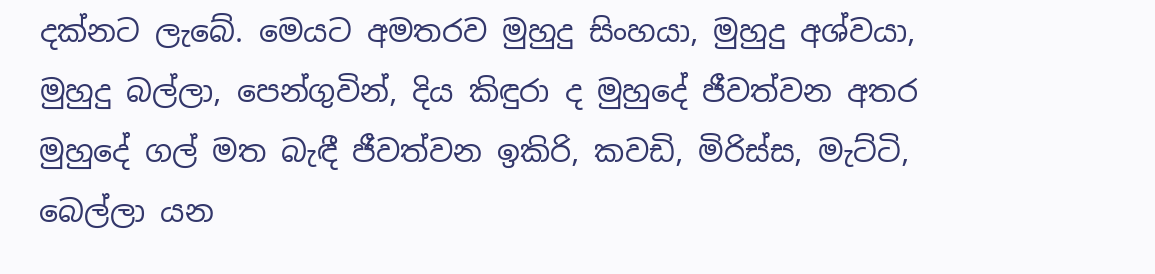දක්නට ලැබේ. මෙයට අමතරව මුහුදු සිංහයා, මුහුදු අශ්වයා, මුහුදු බල්ලා, පෙන්ගුවින්, දිය කිඳුරා ද මුහුදේ ජීවත්වන අතර මුහුදේ ගල් මත බැඳී ජීවත්වන ඉකිරි, කවඩි, මිරිස්ස, මැට්ටි, බෙල්ලා යන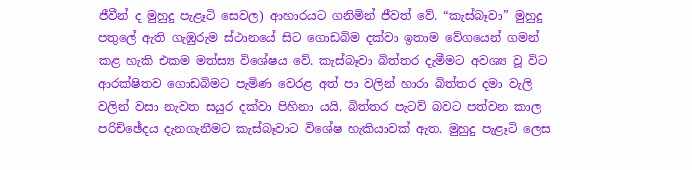ජීවීන් ද මුහුදු පැළෑටි සෙවල) ආහාරයට ගනිමින් ජීවත් වේ. “කැස්බෑවා” මුහුදු පතුලේ ඇති ගැඹුරුම ස්ථානයේ සිට ගොඩබිම දක්වා ඉතාම වේගයෙන් ගමන් කළ හැකි එකම මත්ස්‍ය විශේෂය වේ. කැස්බෑවා බිත්තර දැමීමට අවශ්‍ය වූ විට ආරක්ෂිතව ගොඩබිමට පැමිණ වෙරළ අත් පා වලින් හාරා බිත්තර දමා වැලි වලින් වසා නැවත සයුර දක්වා පිහිනා යයි. බිත්තර පැටව් බවට පත්වන කාල පරිච්ඡේදය දැනගැනීමට කැස්බෑවාට විශේෂ හැකියාවක් ඇත. මුහුදු පැළෑටි ලෙස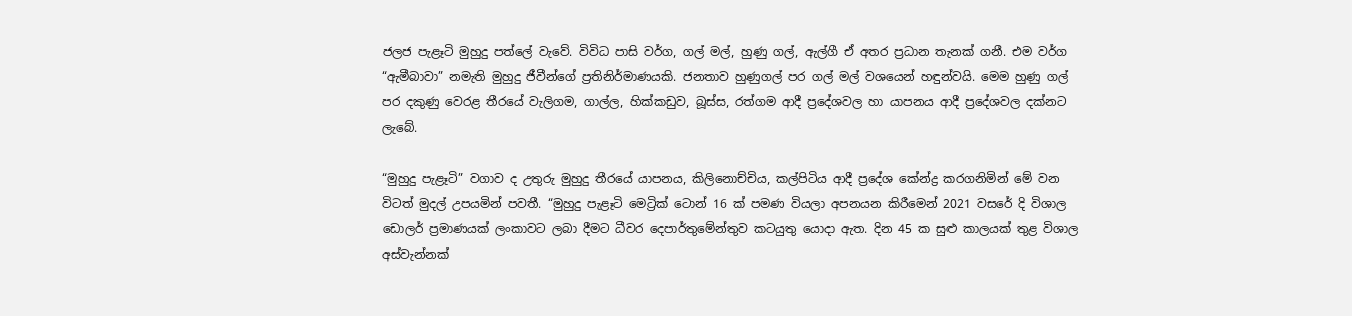ජලජ පැළෑටි මුහුදු පත්ලේ වැවේ. විවිධ පාසි වර්ග, ගල් මල්, හුණු ගල්, ඇල්ගී ඒ අතර ප්‍රධාන තැනක් ගනී. එම වර්ග “ඇමීබාවා” නමැති මුහුදු ජීවීන්ගේ ප්‍රතිනිර්මාණයකි. ජනතාව හුණුගල් පර ගල් මල් වශයෙන් හඳුන්වයි. මෙම හුණු ගල් පර දකුණු වෙරළ තීරයේ වැලිගම, ගාල්ල, හික්කඩුව, බූස්ස, රත්ගම ආදී ප්‍රදේශවල හා යාපනය ආදී ප්‍රදේශවල දක්නට ලැබේ.

“මුහුදු පැළෑටි” වගාව ද උතුරු මුහුදු තීරයේ යාපනය, කිලිනොච්චිය, කල්පිටිය ආදී ප්‍රදේශ කේන්ද්‍ර කරගනිමින් මේ වන විටත් මුදල් උපයමින් පවතී. “මුහුදු පැළෑටි මෙට්‍රික්‌ ටොන් 16 ක් පමණ වියලා අපනයන කිරීමෙන් 2021 වසරේ දි විශාල ඩොලර් ප්‍රමාණයක් ලංකාවට ලබා දීමට ධීවර දෙපාර්තුමේන්තුව කටයුතු යොදා ඇත. දින 45 ක සුළු කාලයක් තුළ විශාල අස්වැන්නක්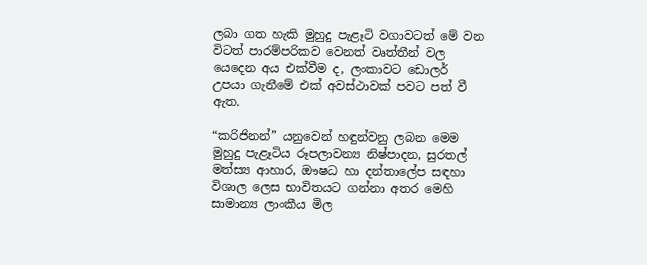ලබා ගත හැකි මුහුදු පැළෑටි වගාවටත් මේ වන විටත් පාරම්පරිකව වෙනත් වෘත්තීන් වල යෙදෙන අය එක්වීම ද, ලංකාවට ඩොලර් උපයා ගැනීමේ එක් අවස්ථාවක් පවට පත් වී ඇත.

“කරිජිනන්” යනුවෙන් හඳුන්වනු ලබන මෙම මුහුදු පැළෑටිය රූපලාවන්‍ය නිෂ්පාදන, සුරතල් මත්ස්‍ය ආහාර, ඖෂධ හා දන්තාලේප සඳහා විශාල ලෙස භාවිතයට ගන්නා අතර මෙහි සාමාන්‍ය ලාංකීය මිල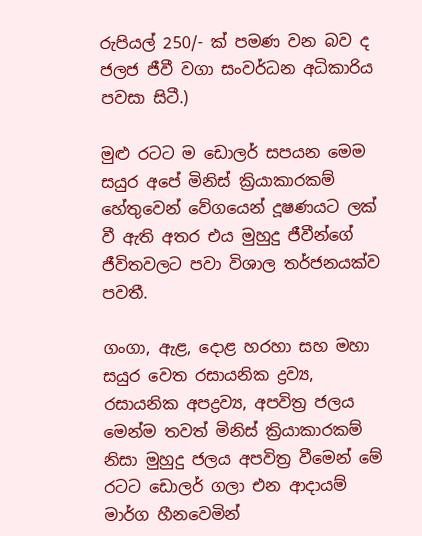රුපියල් 250/- ක් පමණ වන බව ද ජලජ ජීවී වගා සංවර්ධන අධිකාරිය පවසා සිටී.)

මුළු රටට ම ඩොලර් සපයන මෙම සයුර අපේ මිනිස් ක්‍රියාකාරකම් හේතුවෙන් වේගයෙන් දූෂණයට ලක් වී ඇති අතර එය මුහුදු ජීවීන්ගේ ජීවිතවලට පවා විශාල තර්ජනයක්ව පවතී.

ගංගා, ඇළ, දොළ හරහා සහ මහා සයුර වෙත රසායනික ද්‍රව්‍ය, රසායනික අපද්‍රව්‍ය, අපවිත්‍ර ජලය මෙන්ම තවත් මිනිස් ක්‍රියාකාරකම් නිසා මුහුදු ජලය අපවිත්‍ර වීමෙන් මේ රටට ඩොලර් ගලා එන ආදායම් මාර්ග හීනවෙමින්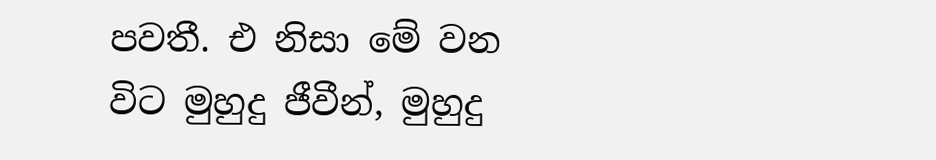පවතී. එ නිසා මේ වන විට මුහුදු ජීවීන්, මුහුදු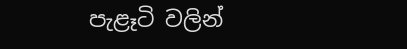පැළෑටි වලින්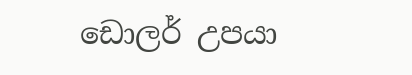ඩොලර් උපයා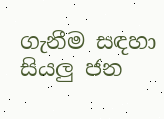ගැනීම සඳහා සියලු ජන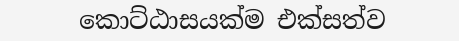කොට්ඨාසයක්ම එක්සත්ව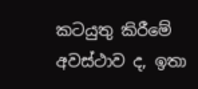කටයුතු කිරීමේ අවස්ථාව ද, ඉතා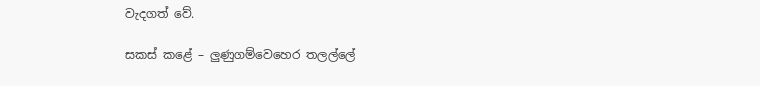වැදගත් වේ.

සකස් කළේ – ලුණුගම්වෙහෙර තලල්ලේ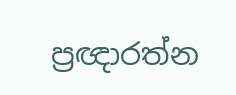ප්‍රඥාරත්න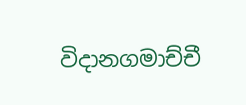විදානගමාච්චී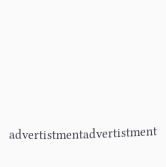advertistmentadvertistment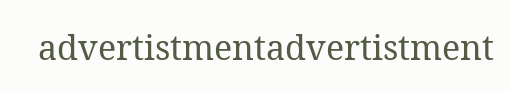advertistmentadvertistment